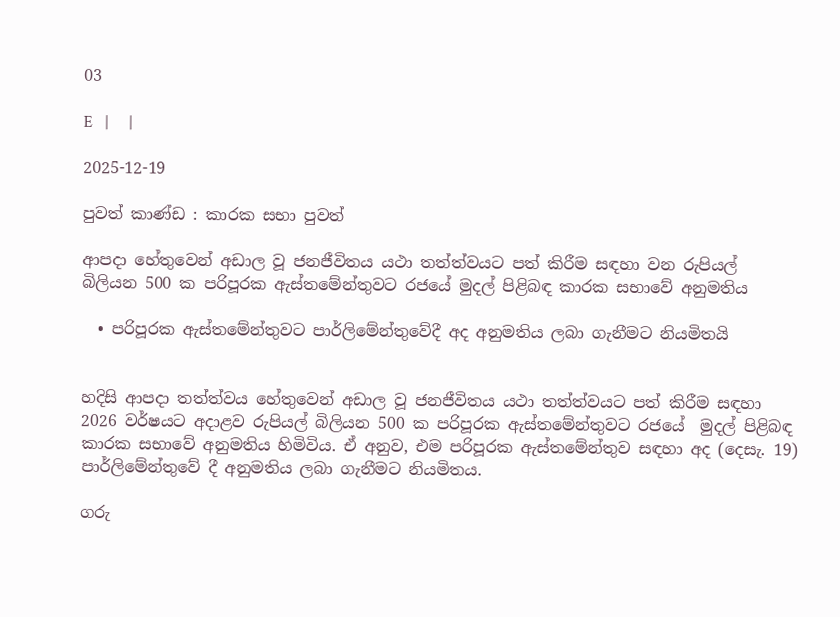03

E   |     |

2025-12-19

පුවත් කාණ්ඩ : කාරක සභා පුවත්

ආපදා හේතුවෙන් අඩාල වූ ජනජීවිතය යථා තත්ත්වයට පත් කිරීම සඳහා වන රුපියල් බිලියන 500 ක පරිපූරක ඇස්තමේන්තුවට රජයේ මුදල් පිළිබඳ කාරක සභාවේ අනුමතිය

  • පරිපූරක ඇස්තමේන්තුවට පාර්ලිමේන්තුවේදී අද අනුමතිය ලබා ගැනීමට නියමිතයි


හදිසි ආපදා තත්ත්වය හේතුවෙන් අඩාල වූ ජනජීවිතය යථා තත්ත්වයට පත් කිරීම සඳහා 2026 වර්ෂයට අදාළව රුපියල් බිලියන 500 ක පරිපූරක ඇස්තමේන්තුවට රජයේ  මුදල් පිළිබඳ කාරක සභාවේ අනුමතිය හිමිවිය. ඒ අනුව, එම පරිපූරක ඇස්තමේන්තුව සඳහා අද (දෙසැ. 19) පාර්ලිමේන්තුවේ දී අනුමතිය ලබා ගැනීමට නියමිතය.

ගරු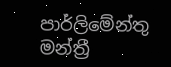පාර්ලිමේන්තු මන්ත්‍රී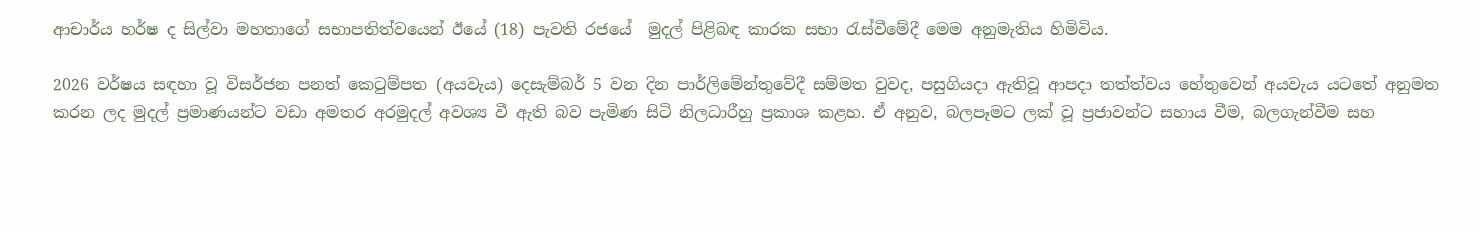ආචාර්ය හර්ෂ ද සිල්වා මහතාගේ සභාපතිත්වයෙන් ඊයේ (18) පැවති රජයේ  මුදල් පිළිබඳ කාරක සභා රැස්වීමේදී මෙම අනුමැතිය හිමිවිය.

2026 වර්ෂය සඳහා වූ විසර්ජන පනත් කෙටුම්පත (අයවැය) දෙසැම්බර් 5 වන දින පාර්ලිමේන්තුවේදී සම්මත වුවද, පසුගියදා ඇතිවූ ආපදා තත්ත්වය හේතුවෙන් අයවැය යටතේ අනුමත කරන ලද මුදල් ප්‍රමාණයන්ට වඩා අමතර අරමුදල් අවශ්‍ය වී ඇති බව පැමිණ සිටි නිලධාරීහු ප්‍රකාශ කළහ. ඒ අනුව, බලපෑමට ලක් වූ ප්‍රජාවන්ට සහාය වීම, බලගැන්වීම සහ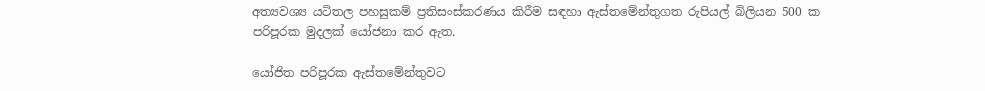අත්‍යවශ්‍ය යටිතල පහසුකම් ප්‍රතිසංස්කරණය කිරීම සඳහා ඇස්තමේන්තුගත රුපියල් බිලියන 500 ක පරිපූරක මුදලක් යෝජනා කර ඇත.

යෝජිත පරිපූරක ඇස්තමේන්තුවට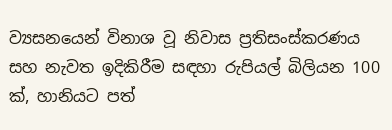ව්‍යසනයෙන් විනාශ වූ නිවාස ප්‍රතිසංස්කරණය සහ නැවත ඉදිකිරීම සඳහා රුපියල් බිලියන 100 ක්, හානියට පත්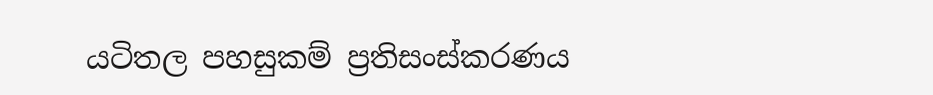යටිතල පහසුකම් ප්‍රතිසංස්කරණය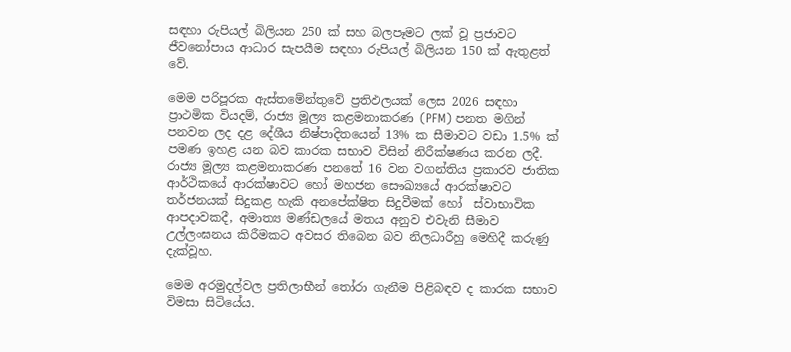සඳහා රුපියල් බිලියන 250 ක් සහ බලපෑමට ලක් වූ ප්‍රජාවට ජීවනෝපාය ආධාර සැපයීම සඳහා රුපියල් බිලියන 150 ක් ඇතුළත් වේ.

මෙම පරිපූරක ඇස්තමේන්තුවේ ප්‍රතිඵලයක් ලෙස 2026 සඳහා ප්‍රාථමික වියදම්, රාජ්‍ය මූල්‍ය කළමනාකරණ (PFM) පනත මගින් පනවන ලද දළ දේශීය නිෂ්පාදිතයෙන් 13% ක සීමාවට වඩා 1.5% ක් පමණ ඉහළ යන බව කාරක සභාව විසින් නිරීක්ෂණය කරන ලදී. රාජ්‍ය මූල්‍ය කළමනාකරණ පනතේ 16 වන වගන්තිය ප්‍රකාරව ජාතික ආර්ථිකයේ ආරක්ෂාවට හෝ මහජන සෞඛ්‍යයේ ආරක්ෂාවට තර්ජනයක් සිදුකළ හැකි අනපේක්ෂිත සිදුවීමක් හෝ  ස්වාභාවික ආපදාවකදී, අමාත්‍ය මණ්ඩලයේ මතය අනුව එවැනි සීමාව උල්ලංඝනය කිරීමකට අවසර තිබෙන බව නිලධාරීහු මෙහිදී කරුණු දැක්වූහ.

මෙම අරමුදල්වල ප්‍රතිලාභීන් තෝරා ගැනීම පිළිබඳව ද කාරක සභාව විමසා සිටියේය.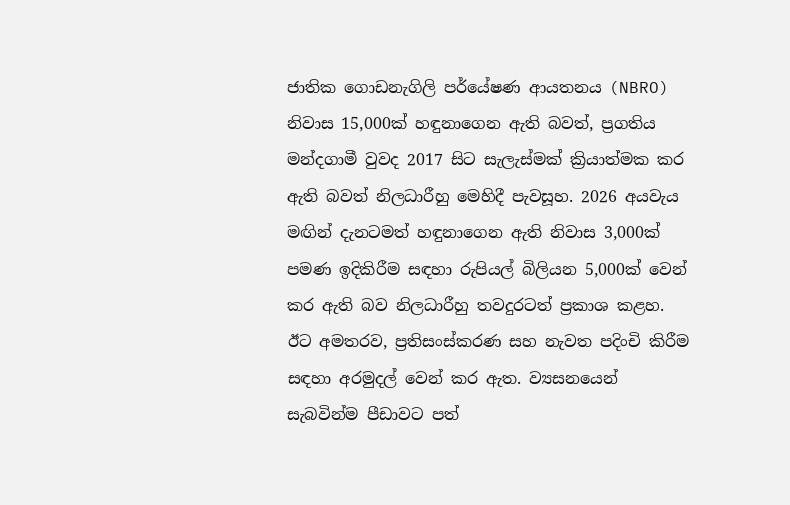ජාතික ගොඩනැගිලි පර්යේෂණ ආයතනය (NBRO) නිවාස 15,000ක් හඳුනාගෙන ඇති බවත්, ප්‍රගතිය මන්දගාමී වුවද 2017 සිට සැලැස්මක් ක්‍රියාත්මක කර ඇති බවත් නිලධාරීහු මෙහිදී පැවසූහ. 2026 අයවැය මඟින් දැනටමත් හඳුනාගෙන ඇති නිවාස 3,000ක් පමණ ඉදිකිරීම සඳහා රුපියල් බිලියන 5,000ක් වෙන් කර ඇති බව නිලධාරීහු තවදුරටත් ප්‍රකාශ කළහ. ඊට අමතරව, ප්‍රතිසංස්කරණ සහ නැවත පදිංචි කිරීම සඳහා අරමුදල් වෙන් කර ඇත. ව්‍යසනයෙන් සැබවින්ම පීඩාවට පත්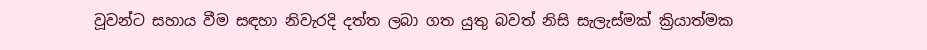වූවන්ට සහාය වීම සඳහා නිවැරදි දත්ත ලබා ගත යුතු බවත් නිසි සැලැස්මක් ක්‍රියාත්මක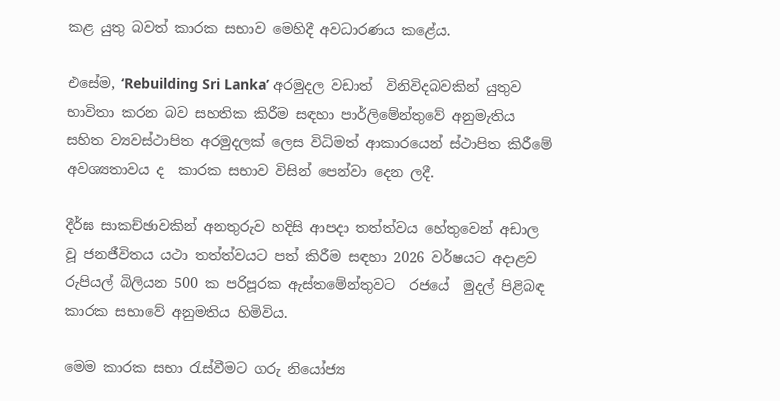කළ යුතු බවත් කාරක සභාව මෙහිදී අවධාරණය කළේය.

එසේම, ‘Rebuilding Sri Lanka’ අරමුදල වඩාත්  විනිවිදබවකින් යුතුව භාවිතා කරන බව සහතික කිරීම සඳහා පාර්ලිමේන්තුවේ අනුමැතිය සහිත ව්‍යවස්ථාපිත අරමුදලක් ලෙස විධිමත් ආකාරයෙන් ස්ථාපිත කිරීමේ අවශ්‍යතාවය ද  කාරක සභාව විසින් පෙන්වා දෙන ලදී.

දීර්ඝ සාකච්ඡාවකින් අනතුරුව හදිසි ආපදා තත්ත්වය හේතුවෙන් අඩාල වූ ජනජීවිතය යථා තත්ත්වයට පත් කිරීම සඳහා 2026 වර්ෂයට අදාළව රුපියල් බිලියන 500 ක පරිපූරක ඇස්තමේන්තුවට  රජයේ  මුදල් පිළිබඳ කාරක සභාවේ අනුමතිය හිමිවිය.

මෙම කාරක සභා රැස්වීමට ගරු නියෝජ්‍ය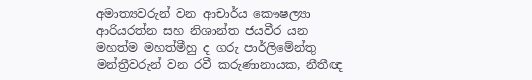අමාත්‍යවරුන් වන ආචාර්ය කෞෂල්‍යා ආරියරත්න සහ නිශාන්ත ජයවීර යන මහත්ම මහත්මීහු ද ගරු පාර්ලිමේන්තු මන්ත්‍රීවරුන් වන රවී කරුණානායක, නීතීඥ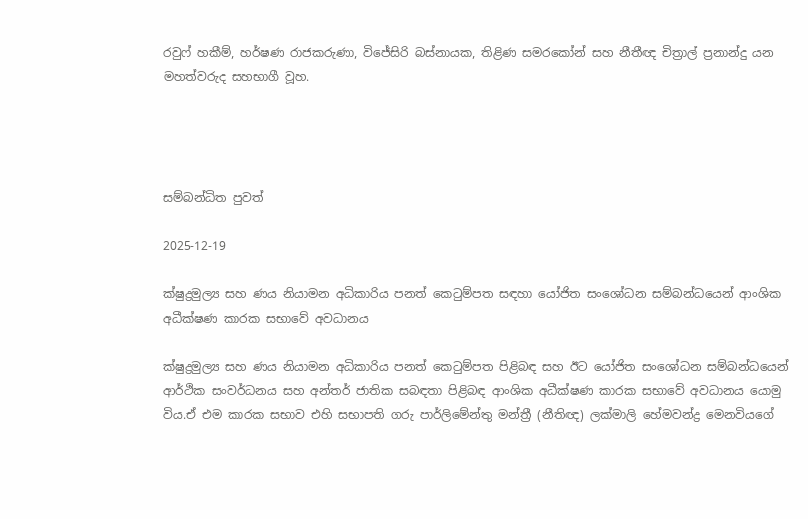රවුෆ් හකීම්, හර්ෂණ රාජකරුණා, විජේසිරි බස්නායක, තිළිණ සමරකෝන් සහ නීතීඥ චිත්‍රාල් ප්‍රනාන්දු යන මහත්වරුද සහභාගී වූහ.




සම්බන්ධිත පුවත්

2025-12-19

ක්ෂුද්‍රමුල්‍ය සහ ණය නියාමන අධිකාරිය පනත් කෙටුම්පත සඳහා යෝජිත සංශෝධන සම්බන්ධයෙන් ආංශික අධීක්ෂණ කාරක සභාවේ අවධානය

ක්ෂුද්‍රමුල්‍ය සහ ණය නියාමන අධිකාරිය පනත් කෙටුම්පත පිළිබඳ සහ ඊට යෝජිත සංශෝධන සම්බන්ධයෙන්  ආර්ථික සංවර්ධනය සහ අන්තර් ජාතික සබඳතා පිළිබඳ ආංශික අධීක්ෂණ කාරක සභාවේ අවධානය යොමු විය.ඒ එම කාරක සභාව එහි සභාපති ගරු පාර්ලිමේන්තු මන්ත්‍රී (නීතිඥ) ලක්මාලි හේමවන්ද්‍ර මෙනවියගේ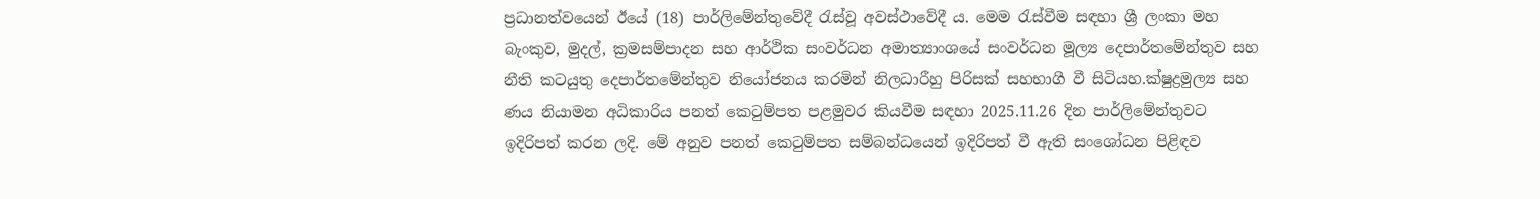ප්‍රධානත්වයෙන් ඊයේ (18) පාර්ලිමේන්තුවේදී රැස්වූ අවස්ථාවේදී ය. මෙම රැස්වීම සඳහා ශ්‍රී ලංකා මහ බැංකුව, මුදල්, ක්‍රමසම්පාදන සහ ආර්ථික සංවර්ධන අමාත්‍යාංශයේ සංවර්ධන මූල්‍ය දෙපාර්තමේන්තුව සහ නීති කටයුතු දෙපාර්තමේන්තුව නියෝජනය කරමින් නිලධාරීහු පිරිසක් සහභාගී වී සිටියහ.ක්ෂුද්‍රමුල්‍ය සහ ණය නියාමන අධිකාරිය පනත් කෙටුම්පත පළමුවර කියවීම සඳහා 2025.11.26 දින පාර්ලිමේන්තුවට ඉදිරිපත් කරන ලදි. මේ අනුව පනත් කෙටුම්පත සම්බන්ධයෙන් ඉදිරිපත් වී ඇති සංශෝධන පිළිඳව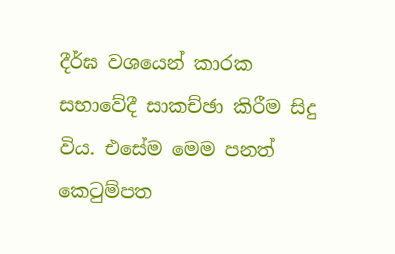දීර්ඝ වශයෙන් කාරක සභාවේදී සාකච්ඡා කිරීම සිදු විය. එසේම මෙම පනත් කෙටුම්පත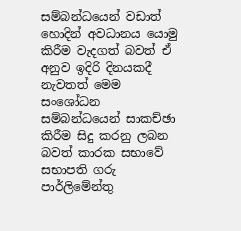සම්බන්ධයෙන් වඩාත් හොදින් අවධානය යොමු කිරීම වැදගත් බවත් ඒ අනුව ඉදිරි දිනයකදී නැවතත් මෙම සංශෝධන සම්බන්ධයෙන් සාකච්ඡා කිරීම සිදු කරනු ලබන බවත් කාරක සභාවේ සභාපති ගරු පාර්ලිමේන්තු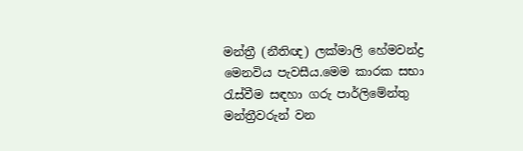මන්ත්‍රී (නීතිඥ) ලක්මාලි හේමවන්ද්‍ර මෙනවිය පැවසීය.මෙම කාරක සභා රැස්වීම සඳහා ගරු පාර්ලිමේන්තු මන්ත්‍රීවරුන් වන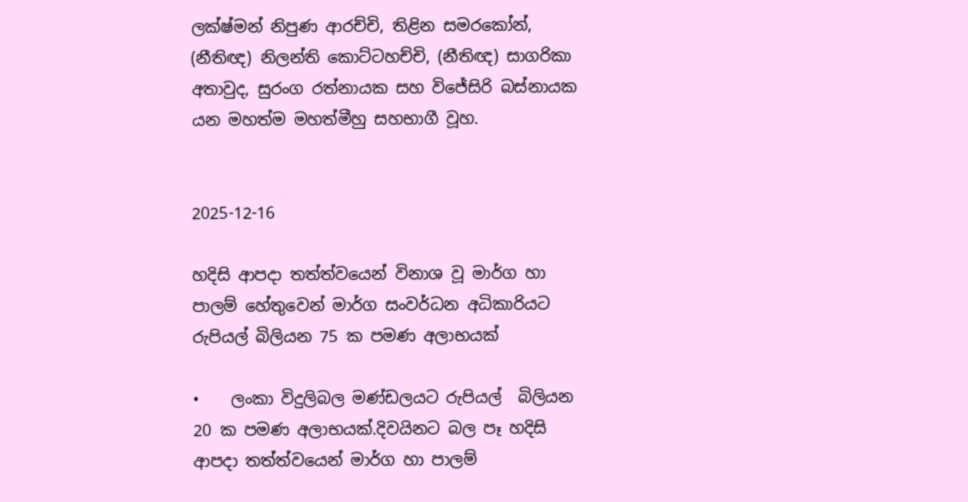ලක්ෂ්මන් නිපුණ ආරච්චි, තිළින සමරකෝන්, (නීතිඥ) නිලන්ති කොට්ටහච්චි, (නීතිඥ) සාගරිකා අතාවුද, සුරංග රත්නායක සහ විජේසිරි බස්නායක යන මහත්ම මහත්මීහු සහභාගී වූහ.


2025-12-16

හදිසි ආපදා තත්ත්වයෙන් විනාශ වූ මාර්ග හා පාලම් හේතුවෙන් මාර්ග සංවර්ධන අධිකාරියට රුපියල් බිලියන 75 ක පමණ අලාභයක්

•    ලංකා විදුලිබල මණ්ඩලයට රුපියල්  බිලියන 20 ක පමණ අලාභයක්.දිවයිනට බල පෑ හදිසි ආපදා තත්ත්වයෙන් මාර්ග හා පාලම්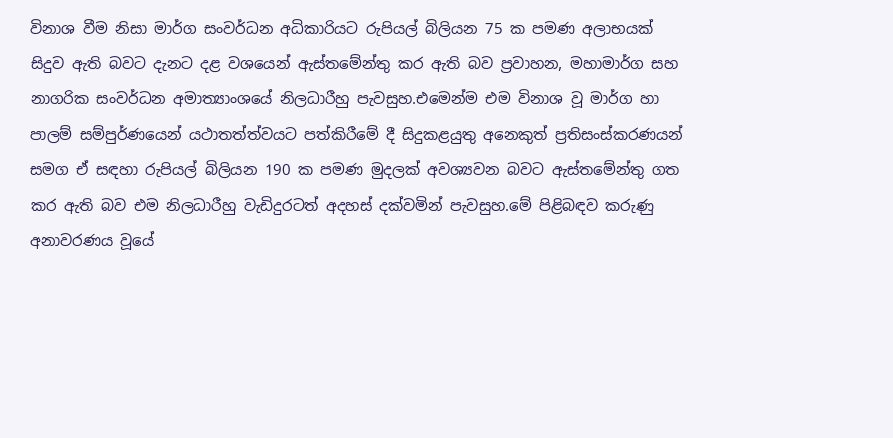විනාශ වීම නිසා මාර්ග සංවර්ධන අධිකාරියට රුපියල් බිලියන 75 ක පමණ අලාභයක් සිදුව ඇති බවට දැනට දළ වශයෙන් ඇස්තමේන්තු කර ඇති බව ප්‍රවාහන, මහාමාර්ග සහ නාගරික සංවර්ධන අමාත්‍යාංශයේ නිලධාරීහු පැවසුහ.එමෙන්ම එම විනාශ වූ මාර්ග හා පාලම් සම්පුර්ණයෙන් යථාතත්ත්වයට පත්කිරීමේ දී සිදුකළයුතු අනෙකුත් ප්‍රතිසංස්කරණයන් සමග ඒ සඳහා රුපියල් බිලියන 190 ක පමණ මුදලක් අවශ්‍යවන බවට ඇස්තමේන්තු ගත කර ඇති බව එම නිලධාරීහු වැඩිදුරටත් අදහස් දක්වමින් පැවසුහ.මේ පිළිබඳව කරුණු අනාවරණය වූයේ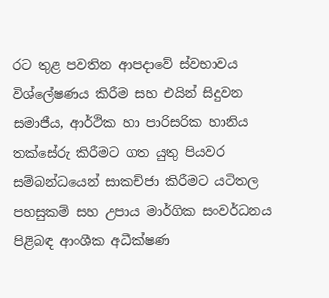රට තුළ පවතින ආපදාවේ ස්වභාවය විශ්ලේෂණය කිරීම සහ එයින් සිදුවන සමාජීය, ආර්ථික හා පාරිසරික හානිය තක්සේරු කිරීමට ගත යුතු පියවර සම්බන්ධයෙන් සාකච්ජා කිරීමට යටිතල පහසුකම් සහ උපාය මාර්ගික සංවර්ධනය පිළිබඳ ආංශීක අධීක්ෂණ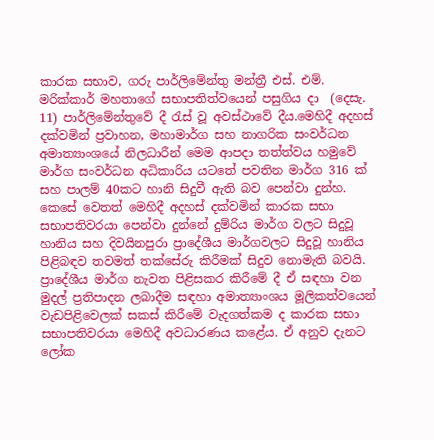කාරක සභාව, ගරු පාර්ලිමේන්තු මන්ත්‍රී එස්. එම්. මරික්කාර් මහතාගේ සභාපතිත්වයෙන් පසුගිය දා  (දෙසැ.  11) පාර්ලිමේන්තුවේ දී රැස් වූ අවස්ථාවේ දීය.මෙහිදී අදහස් දක්වමින් ප්‍රවාහන, මහාමාර්ග සහ නාගරික සංවර්ධන අමාත්‍යාංශයේ නිලධාරීන් මෙම ආපදා තත්ත්වය හමුවේ මාර්ග සංවර්ධන අධිකාරිය යටතේ පවතින මාර්ග 316 ක් සහ පාලම් 40කට හානි සිදුවී ඇති බව පෙන්වා දුන්හ. කෙසේ වෙතත් මෙහිදී අදහස් දක්වමින් කාරක සභා සභාපතිවරයා පෙන්වා දුන්නේ දුම්රිය මාර්ග වලට සිදුවූ හානිය සහ දිවයිනපුරා ප්‍රාදේශීය මාර්ගවලට සිදුවූ හානිය පිළිබඳව තවමත් තක්සේරු කිරීමක් සිදුව නොමැති බවයි. ප්‍රාදේශීය මාර්ග නැවත පිළිසකර කිරීමේ දී ඒ සඳහා වන මුදල් ප්‍රතිපාදන ලබාදීම සඳහා අමාත්‍යාංශය මූලිකත්වයෙන් වැඩපිළිවෙලක් සකස් කිරීමේ වැදගත්කම ද කාරක සභා සභාපතිවරයා මෙහිදී අවධාරණය කළේය. ඒ අනුව දැනට ලෝක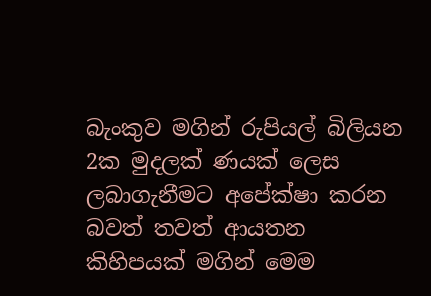බැංකුව මගින් රුපියල් බිලියන 2ක මුදලක් ණයක් ලෙස ලබාගැනීමට අපේක්ෂා කරන බවත් තවත් ආයතන කිහිපයක් මගින් මෙම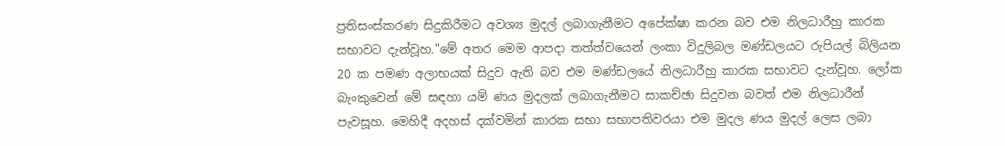ප්‍රතිසංස්කරණ සිදුකිරීමට අවශ්‍ය මුදල් ලබාගැනීමට අපේක්ෂා කරන බව එම නිලධාරීහු කාරක සභාවට දැන්වූහ."මේ අතර මෙම ආපදා තත්ත්වයෙන් ලංකා විදුලිබල මණ්ඩලයට රුපියල් බිලියන 20 ක පමණ අලාභයක් සිදුව ඇති බව එම මණ්ඩලයේ නිලධාරීහු කාරක සභාවට දැන්වූහ. ලෝක බැංකුවෙන් මේ සඳහා යම් ණය මුදලක් ලබාගැනීමට සාකච්ඡා සිදුවන බවත් එම නිලධාරීන් පැවසූහ. මෙහිදී අදහස් දක්වමින් කාරක සභා සභාපතිවරයා එම මුදල ණය මුදල් ලෙස ලබා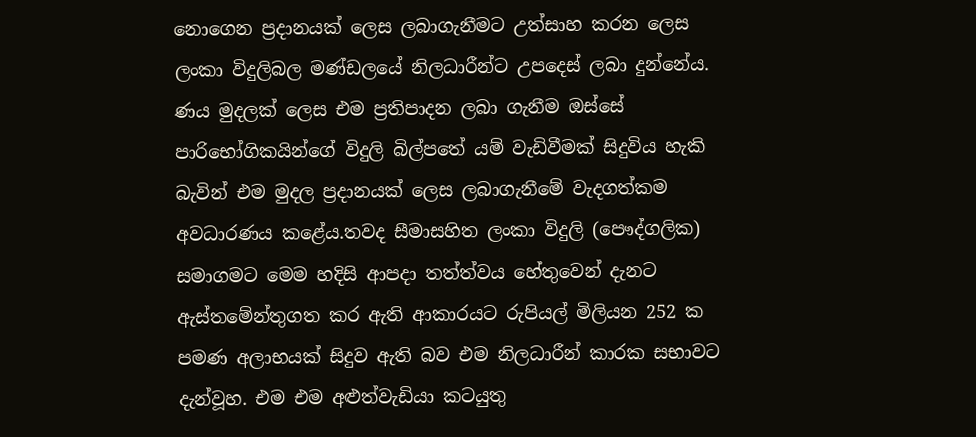නොගෙන ප්‍රදානයක් ලෙස ලබාගැනීමට උත්සාහ කරන ලෙස ලංකා විදුලිබල මණ්ඩලයේ නිලධාරීන්ට උපදෙස් ලබා දුන්නේය. ණය මුදලක් ලෙස එම ප්‍රතිපාදන ලබා ගැනීම ඔස්සේ පාරිභෝගිකයින්ගේ විදුලි බිල්පතේ යම් වැඩිවීමක් සිදුවිය හැකි බැවින් එම මුදල ප්‍රදානයක් ලෙස ලබාගැනීමේ වැදගත්කම අවධාරණය කළේය.තවද සීමාසහිත ලංකා විදුලි (පෞද්ගලික) සමාගමට මෙම හදිසි ආපදා තත්ත්වය හේතුවෙන් දැනට ඇස්තමේන්තුගත කර ඇති ආකාරයට රුපියල් මිලියන 252 ක පමණ අලාභයක් සිදුව ඇති බව එම නිලධාරීන් කාරක සභාවට දැන්වූහ. එම එම අළුත්වැඩියා කටයුතු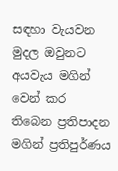සඳහා වැයවන මුදල ඔවුනට අයවැය මගින් වෙන් කර තිබෙන ප්‍රතිපාදන මගින් ප්‍රතිපුර්ණය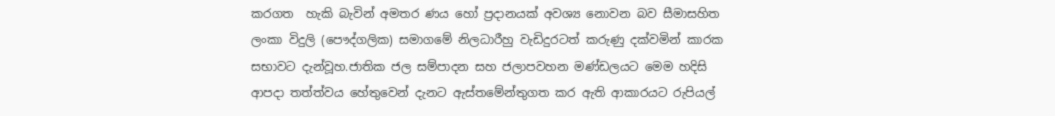කරගත  හැකි බැවින් අමතර ණය හෝ ප්‍රදානයක් අවශ්‍ය නොවන බව සීමාසහිත ලංකා විදුලි (පෞද්ගලික) සමාගමේ නිලධාරීහු වැඩිදුරටත් කරුණු දක්වමින් කාරක සභාවට දැන්වූහ.ජාතික ජල සම්පාදන සහ ජලාපවහන මණ්ඩලයට මෙම හදිසි ආපදා තත්ත්වය හේතුවෙන් දැනට ඇස්තමේන්තුගත කර ඇති ආකාරයට රුපියල්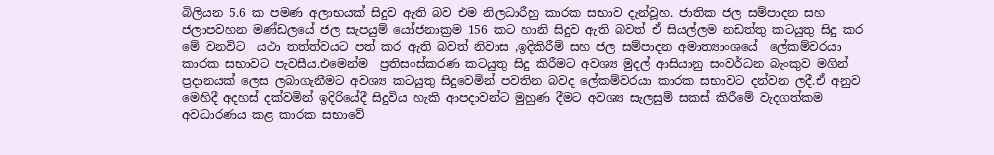බිලියන 5.6 ක පමණ අලාභයක් සිදුව ඇති බව එම නිලධාරීහු කාරක සභාව දැන්වූහ. ජාතික ජල සම්පාදන සහ ජලාපවහන මණ්ඩලයේ ජල සැපයුම් යෝජනාක්‍රම 156 කට හානි සිදුව ඇති බවත් ඒ සියල්ලම නඩත්තු කටයුතු සිදු කර මේ වනවිට  යථා තත්ත්වයට පත් කර ඇති බවත් නිවාස ,ඉදිකිරීම් සහ ජල සම්පාදන අමාත්‍යාංශයේ  ලේකම්වරයා  කාරක සභාවට පැවසීය.එමෙන්ම  ප්‍රතිසංස්කරණ කටයුතු සිදු කිරීමට අවශ්‍ය මුදල් ආසියානු සංවර්ධන බැංකුව මගින් ප්‍රදානයක් ලෙස ලබාගැනීමට අවශ්‍ය කටයුතු සිදුවෙමින් පවතින බවද ලේකම්වරයා කාරක සභාවට දන්වන ලදී.ඒ අනුව මෙහිදී අදහස් දක්වමින් ඉදිරියේදී සිදුවිය හැකි ආපදාවන්ට මුහුණ දීමට අවශ්‍ය සැලසුම් සකස් කිරීමේ වැදගත්කම අවධාරණය කළ කාරක සභාවේ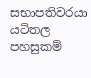සභාපතිවරයා යටිතල පහසුකම්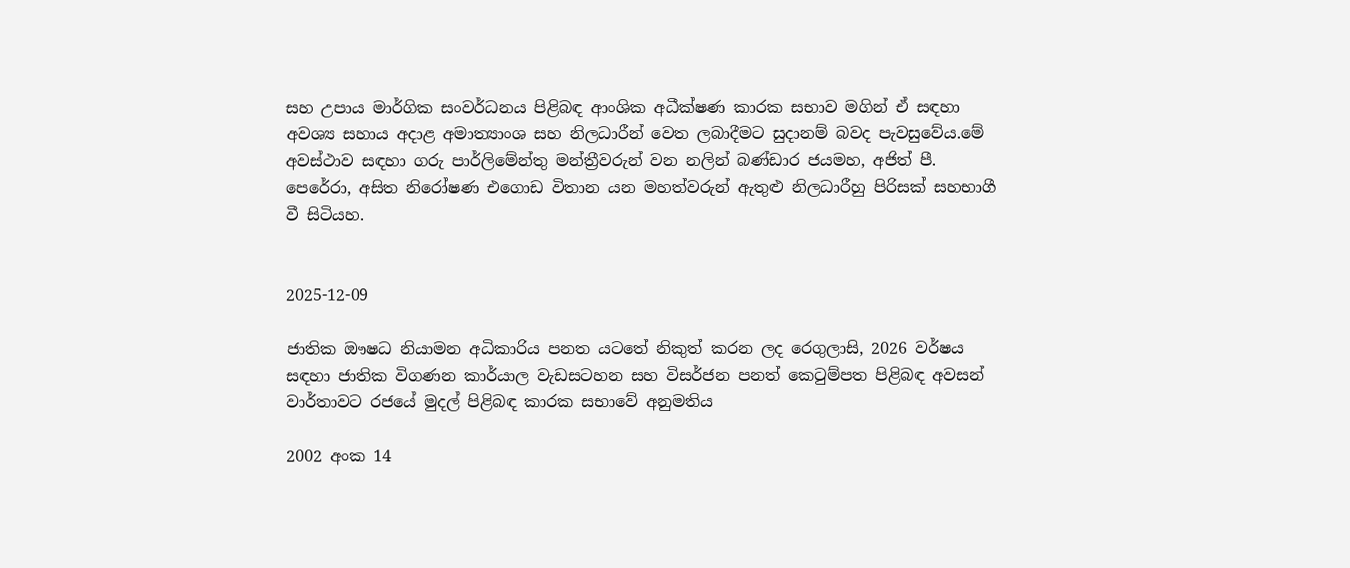සහ උපාය මාර්ගික සංවර්ධනය පිළිබඳ ආංශික අධීක්ෂණ කාරක සභාව මගින් ඒ සඳහා අවශ්‍ය සහාය අදාළ අමාත්‍යාංශ සහ නිලධාරීන් වෙත ලබාදීමට සුදානම් බවද පැවසුවේය.මේ අවස්ථාව සඳහා ගරු පාර්ලිමේන්තු මන්ත්‍රීවරුන් වන නලින් බණ්ඩාර ජයමහ, අජිත් පී. පෙරේරා, අසිත නිරෝෂණ එගොඩ විතාන යන මහත්වරුන් ඇතුළු නිලධාරීහු පිරිසක් සහභාගී වී සිටියහ.


2025-12-09

ජාතික ඖෂධ නියාමන අධිකාරිය පනත යටතේ නිකුත් කරන ලද රෙගුලාසි, 2026 වර්ෂය සඳහා ජාතික විගණන කාර්යාල වැඩසටහන සහ විසර්ජන පනත් කෙටුම්පත පිළිබඳ අවසන් වාර්තාවට රජයේ මුදල් පිළිබඳ කාරක සභාවේ අනුමතිය

2002 අංක 14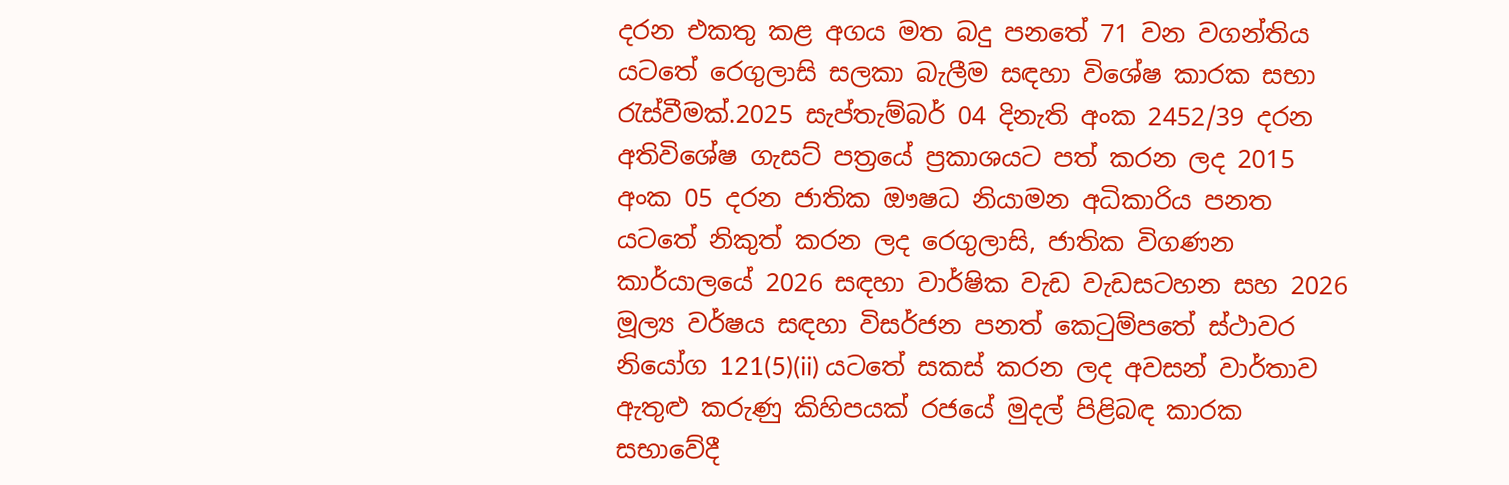දරන එකතු කළ අගය මත බදු පනතේ 71 වන වගන්තිය යටතේ රෙගුලාසි සලකා බැලීම සඳහා විශේෂ කාරක සභා රැස්වීමක්.2025 සැප්තැම්බර් 04 දිනැති අංක 2452/39 දරන අතිවිශේෂ ගැසට් පත්‍රයේ ප්‍රකාශයට පත් කරන ලද 2015 අංක 05 දරන ජාතික ඖෂධ නියාමන අධිකාරිය පනත යටතේ නිකුත් කරන ලද රෙගුලාසි, ජාතික විගණන කාර්යාලයේ 2026 සඳහා වාර්ෂික වැඩ වැඩසටහන සහ 2026 මූල්‍ය වර්ෂය සඳහා විසර්ජන පනත් කෙටුම්පතේ ස්ථාවර නියෝග 121(5)(ii) යටතේ සකස් කරන ලද අවසන් වාර්තාව ඇතුළු කරුණු කිහිපයක් රජයේ මුදල් පිළිබඳ කාරක සභාවේදී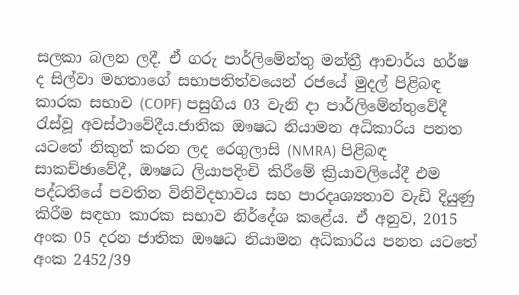සලකා බලන ලදී. ඒ ගරු පාර්ලිමේන්තු මන්ත්‍රී ආචාර්ය හර්ෂ ද සිල්වා මහතාගේ සභාපතිත්වයෙන් රජයේ මුදල් පිළිබඳ කාරක සභාව (COPF) පසුගිය 03 වැනි දා පාර්ලිමේන්තුවේදී රැස්වූ අවස්ථාවේදීය.ජාතික ඖෂධ නියාමන අධිකාරිය පනත යටතේ නිකුත් කරන ලද රෙගුලාසි (NMRA) පිළිබඳ සාකච්ඡාවේදී, ඖෂධ ලියාපදිංචි කිරීමේ ක්‍රියාවලියේදී එම පද්ධතියේ පවතින විනිවිදභාවය සහ පාරදෘශ්‍යතාව වැඩි දියුණු කිරීම සඳහා කාරක සභාව නිර්දේශ කළේය. ඒ අනුව, 2015 අංක 05 දරන ජාතික ඖෂධ නියාමන අධිකාරිය පනත යටතේ අංක 2452/39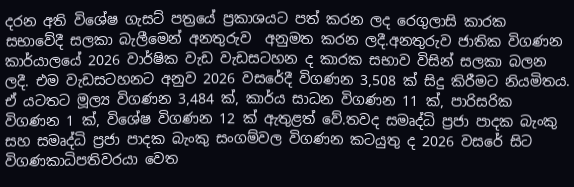දරන අති විශේෂ ගැසට් පත්‍රයේ ප්‍රකාශයට පත් කරන ලද රෙගුලාසි කාරක සභාවේදී සලකා බැලීමෙන් අනතුරුව  අනුමත කරන ලදී.අනතුරුව ජාතික විගණන කාර්යාලයේ 2026 වාර්ෂික වැඩ වැඩසටහන ද කාරක සභාව විසින් සලකා බලන ලදී. එම වැඩසටහනට අනුව 2026 වසරේදී විගණන 3,508 ක් සිදු කිරීමට නියමිතය. ඒ යටතට මූල්‍ය විගණන 3,484 ක්, කාර්ය සාධන විගණන 11 ක්, පාරිසරික විගණන 1 ක්, විශේෂ විගණන 12 ක් ඇතුළත් වේ.තවද සමෘද්ධි ප්‍රජා පාදක බැංකු සහ සමෘද්ධි ප්‍රජා පාදක බැංකු සංගම්වල විගණන කටයුතු ද 2026 වසරේ සිට විගණකාධිපතිවරයා වෙත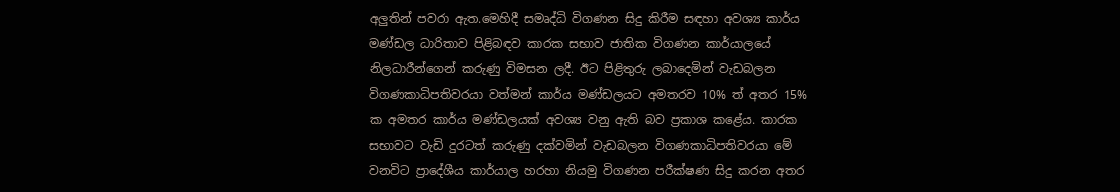අලුතින් පවරා ඇත.මෙහිදී සමෘද්ධි විගණන සිදු කිරීම සඳහා අවශ්‍ය කාර්ය මණ්ඩල ධාරිතාව පිළිබඳව කාරක සභාව ජාතික විගණන කාර්යාලයේ නිලධාරීන්ගෙන් කරුණු විමසන ලදී. ඊට පිළිතුරු ලබාදෙමින් වැඩබලන විගණකාධිපතිවරයා වත්මන් කාර්ය මණ්ඩලයට අමතරව 10% ත් අතර 15% ක අමතර කාර්ය මණ්ඩලයක් අවශ්‍ය වනු ඇති බව ප්‍රකාශ කළේය. කාරක සභාවට වැඩි දුරටත් කරුණු දක්වමින් වැඩබලන විගණකාධිපතිවරයා මේ වනවිට ප්‍රාදේශීය කාර්යාල හරහා නියමු විගණන පරීක්ෂණ සිදු කරන අතර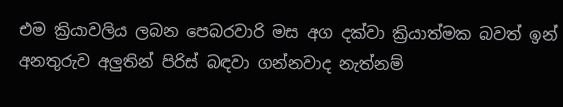එම ක්‍රියාවලිය ලබන පෙබරවාරි මස අග දක්වා ක්‍රියාත්මක බවත් ඉන් අනතුරුව අලුතින් පිරිස් බඳවා ගන්නවාද නැත්නම්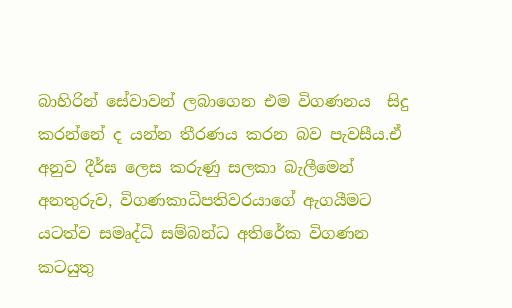බාහිරින් සේවාවන් ලබාගෙන එම විගණනය  සිදු කරන්නේ ද යන්න තීරණය කරන බව පැවසීය.ඒ අනුව දීර්ඝ ලෙස කරුණු සලකා බැලීමෙන් අනතුරුව, විගණකාධිපතිවරයාගේ ඇගයීමට යටත්ව සමෘද්ධි සම්බන්ධ අතිරේක විගණන කටයුතු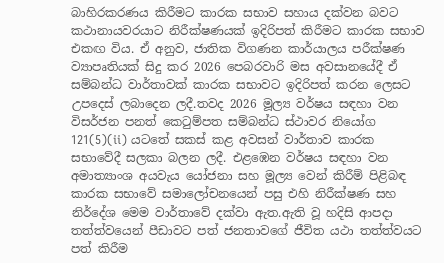බාහිරකරණය කිරීමට කාරක සභාව සහාය දක්වන බවට කථානායවරයාට නිරීක්ෂණයක් ඉදිරිපත් කිරීමට කාරක සභාව එකඟ විය. ඒ අනුව, ජාතික විගණන කාර්යාලය පරීක්ෂණ ව්‍යාපෘතියක් සිදු කර 2026 පෙබරවාරි මස අවසානයේදී ඒ සම්බන්ධ වාර්තාවක් කාරක සභාවට ඉදිරිපත් කරන ලෙසට උපදෙස් ලබාදෙන ලදී.තවද 2026 මූල්‍ය වර්ෂය සඳහා වන විසර්ජන පනත් කෙටුම්පත සම්බන්ධ ස්ථාවර නියෝග 121(5)(ii) යටතේ සකස් කළ අවසන් වාර්තාව කාරක සභාවේදී සලකා බලන ලදී. එළඹෙන වර්ෂය සඳහා වන අමාත්‍යාංශ අයවැය යෝජනා සහ මූල්‍ය වෙන් කිරීම් පිළිබඳ කාරක සභාවේ සමාලෝචනයෙන් පසු එහි නිරීක්ෂණ සහ නිර්දේශ මෙම වාර්තාවේ දක්වා ඇත.ඇති වූ හදිසි ආපදා තත්ත්වයෙන් පීඩාවට පත් ජනතාවගේ ජීවිත යථා තත්ත්වයට පත් කිරීම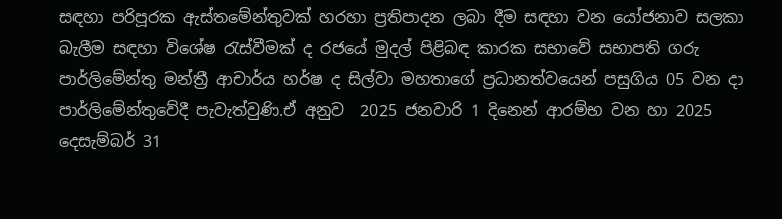සඳහා පරිපූරක ඇස්තමේන්තුවක් හරහා ප්‍රතිපාදන ලබා දීම සඳහා වන යෝජනාව සලකා බැලීම සඳහා විශේෂ රැස්වීමක් ද රජයේ මුදල් පිළිබඳ කාරක සභාවේ සභාපති ගරු පාර්ලිමේන්තු මන්ත්‍රී ආචාර්ය හර්ෂ ද සිල්වා මහතාගේ ප්‍රධානත්වයෙන් පසුගිය 05 වන දා පාර්ලිමේන්තුවේදී පැවැත්වුණි.ඒ අනුව  2025 ජනවාරි 1 දිනෙන් ආරම්භ වන හා 2025 දෙසැම්බර් 31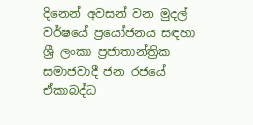දිනෙන් අවසන් වන මුදල් වර්ෂයේ ප්‍රයෝජනය සඳහා ශ්‍රී ලංකා ප්‍රජාතාන්ත්‍රික සමාජවාදී ජන රජයේ ඒකාබද්ධ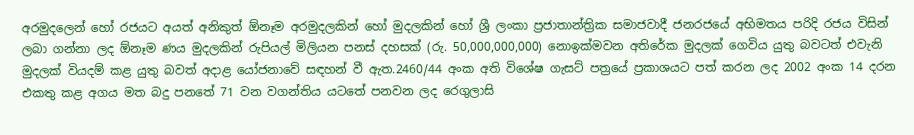අරමුදලෙන් හෝ රජයට අයත් අනිකුත් ඕනෑම අරමුදලකින් හෝ මුදලකින් හෝ ශ්‍රී ලංකා ප්‍රජාතාන්ත්‍රික සමාජවාදී ජනරජයේ අභිමතය පරිදි රජය විසින් ලබා ගන්නා ලද ඕනෑම ණය මුදලකින් රුපියල් මිලියන පනස් දහසක් (රු. 50,000,000,000) නොඉක්මවන අතිරේක මුදලක් ගෙවිය යුතු බවටත් එවැනි මුදලක් වියදම් කළ යුතු බවත් අදාළ යෝජනාවේ සඳහන් වී ඇත.2460/44 අංක අති විශේෂ ගැසට් පත්‍රයේ ප්‍රකාශයට පත් කරන ලද 2002 අංක 14 දරන එකතු කළ අගය මත බදු පනතේ 71 වන වගන්තිය යටතේ පනවන ලද රෙගුලාසි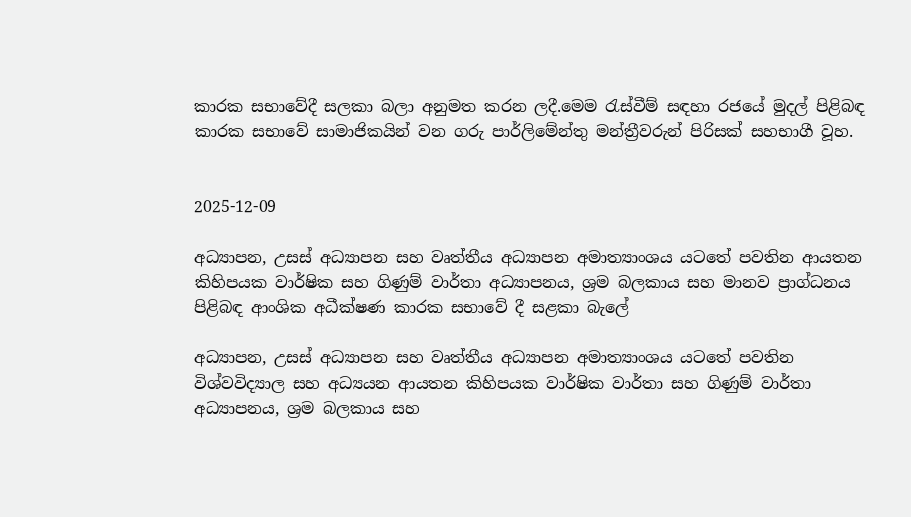කාරක සභාවේදී සලකා බලා අනුමත කරන ලදී.මෙම රැස්වීම් සඳහා රජයේ මුදල් පිළිබඳ කාරක සභාවේ සාමාජිකයින් වන ගරු පාර්ලිමේන්තු මන්ත්‍රීවරුන් පිරිසක් සහභාගී වූහ.


2025-12-09

අධ්‍යාපන, උසස් අධ්‍යාපන සහ වෘත්තීය අධ්‍යාපන අමාත්‍යාංශය යටතේ පවතින ආයතන කිහිපයක වාර්ෂික සහ ගිණුම් වාර්තා අධ්‍යාපනය, ශ්‍රම බලකාය සහ මානව ප්‍රාග්ධනය පිළිබඳ ආංශික අධීක්ෂණ කාරක සභාවේ දී සළකා බැලේ

අධ්‍යාපන, උසස් අධ්‍යාපන සහ වෘත්තීය අධ්‍යාපන අමාත්‍යාංශය යටතේ පවතින විශ්වවිද්‍යාල සහ අධ්‍යයන ආයතන කිහිපයක වාර්ෂික වාර්තා සහ ගිණුම් වාර්තා  අධ්‍යාපනය, ශ්‍රම බලකාය සහ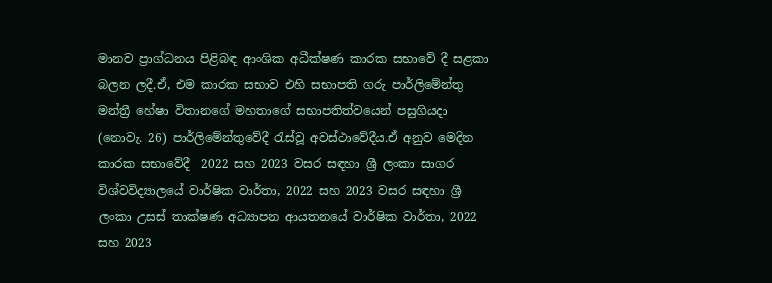මානව ප්‍රාග්ධනය පිළිබඳ ආංශික අධීක්ෂණ කාරක සභාවේ දී සළකා   බලන ලදී.ඒ, එම කාරක සභාව එහි සභාපති ගරු පාර්ලිමේන්තු මන්ත්‍රී හේෂා විතානගේ මහතාගේ සභාපතිත්වයෙන් පසුගියදා (නොවැ. 26) පාර්ලිමේන්තුවේදී රැස්වූ අවස්ථාවේදීය.ඒ අනුව මෙදින කාරක සභාවේදී  2022 සහ 2023 වසර සඳහා ශ්‍රී ලංකා සාගර විශ්වවිද්‍යාලයේ වාර්ෂික වාර්තා, 2022 සහ 2023 වසර සඳහා ශ්‍රී ලංකා උසස් තාක්ෂණ අධ්‍යාපන ආයතනයේ වාර්ෂික වාර්තා, 2022 සහ 2023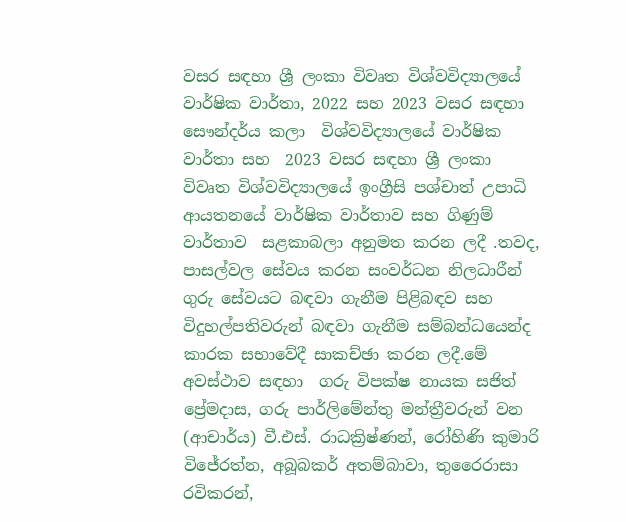වසර සඳහා ශ්‍රී ලංකා විවෘත විශ්වවිද්‍යාලයේ වාර්ෂික වාර්තා, 2022 සහ 2023 වසර සඳහා සෞන්දර්ය කලා  විශ්වවිද්‍යාලයේ වාර්ෂික වාර්තා සහ  2023 වසර සඳහා ශ්‍රී ලංකා විවෘත විශ්වවිද්‍යාලයේ ඉංග්‍රීසි පශ්චාත් උපාධි ආයතනයේ වාර්ෂික වාර්තාව සහ ගිණුම් වාර්තාව  සළකාබලා අනුමත කරන ලදී .තවද, පාසල්වල සේවය කරන සංවර්ධන නිලධාරීන් ගුරු සේවයට බඳවා ගැනීම පිළිබඳව සහ විදුහල්පතිවරුන් බඳවා ගැනීම සම්බන්ධයෙන්ද කාරක සභාවේදී සාකච්ඡා කරන ලදී.මේ අවස්ථාව සඳහා  ගරු විපක්ෂ නායක සජිත් ප්‍රේමදාස, ගරු පාර්ලිමේන්තු මන්ත්‍රීවරුන් වන (ආචාර්ය) වී.එස්. රාධක්‍රිෂ්ණන්, රෝහිණි කුමාරි විජේරත්න, අබූබකර් අතම්බාවා, තුරෛරාසා රවිකරන්,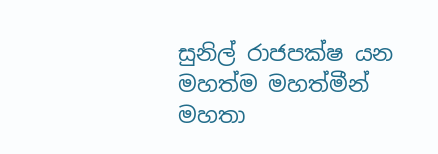සුනිල් රාජපක්ෂ යන මහත්ම මහත්මීන්  මහතා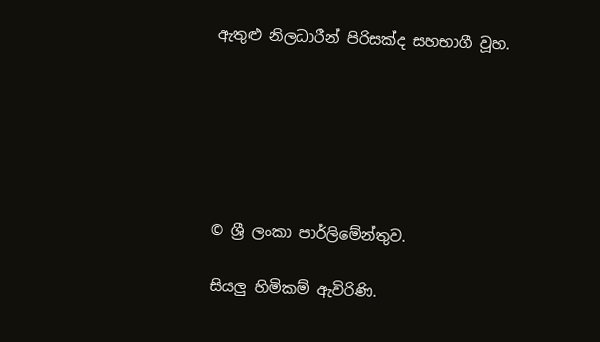ඇතුළු නිලධාරීන් පිරිසක්ද සහභාගී වූහ.






© ශ්‍රී ලංකා පාර්ලි‌මේන්තුව.

සියලු හිමිකම් ඇවිරිණි.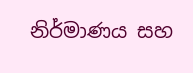නිර්මාණය සහ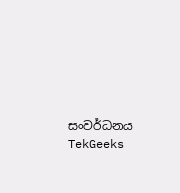සංවර්ධනය  TekGeeks